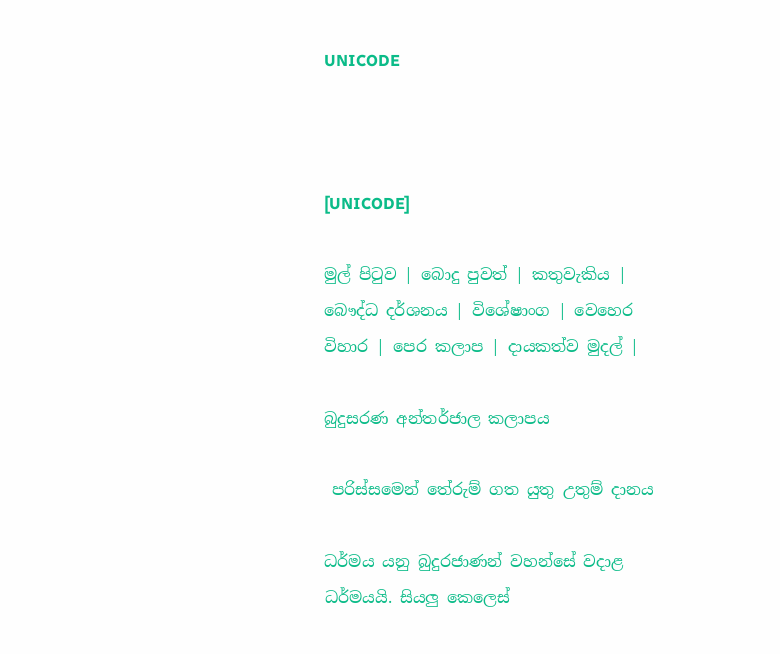UNICODE



[UNICODE]

මුල් පිටුව | බොදු පුවත් | කතුවැකිය | බෞද්ධ දර්ශනය | විශේෂාංග | වෙහෙර විහාර | පෙර කලාප | දායකත්ව මුදල් |

බුදුසරණ අන්තර්ජාල කලාපය

 පරිස්සමෙන් තේරුම් ගත යුතු උතුම් දානය

ධර්මය යනු බුදුරජාණන් වහන්සේ වදාළ ධර්මයයි. සියලු කෙලෙස්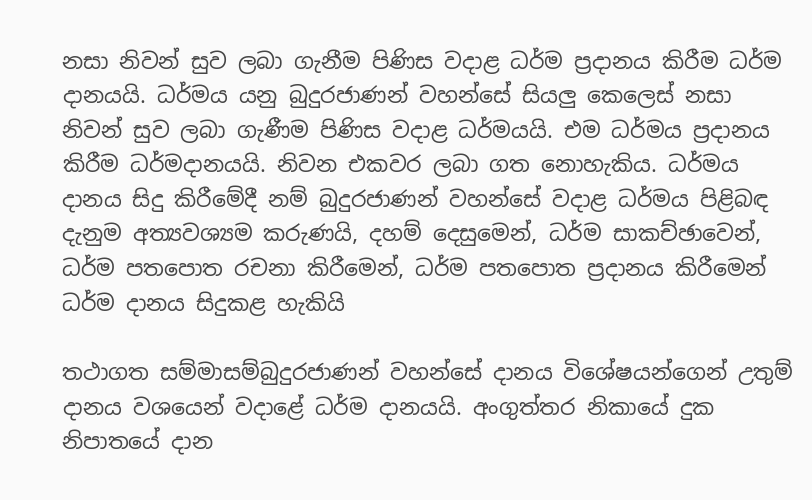නසා නිවන් සුව ලබා ගැනීම පිණිස වදාළ ධර්ම ප්‍රදානය කිරීම ධර්ම දානයයි. ධර්මය යනු බුදුරජාණන් වහන්සේ සියලු කෙලෙස් නසා නිවන් සුව ලබා ගැණීම පිණිස වදාළ ධර්මයයි. එම ධර්මය ප්‍රදානය කිරීම ධර්මදානයයි. නිවන එකවර ලබා ගත නොහැකිය. ධර්මය දානය සිදු කිරීමේදී නම් බුදුරජාණන් වහන්සේ වදාළ ධර්මය පිළිබඳ දැනුම අත්‍යවශ්‍යම කරුණයි, දහම් දෙසුමෙන්, ධර්ම සාකච්ඡාවෙන්, ධර්ම පතපොත රචනා කිරීමෙන්, ධර්ම පතපොත ප්‍රදානය කිරීමෙන් ධර්ම දානය සිදුකළ හැකියි

තථාගත සම්මාසම්බුදුරජාණන් වහන්සේ දානය විශේෂයන්ගෙන් උතුම් දානය වශයෙන් වදාළේ ධර්ම දානයයි. අංගුත්තර නිකායේ දුක නිපාතයේ දාන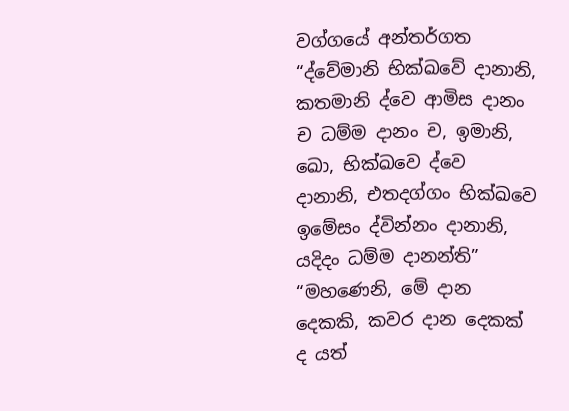වග්ගයේ අන්තර්ගත “ද්වේමානි භික්‍ඛවේ දානානි, කතමානි ද්වෙ ආමිස දානං ච ධම්ම දානං ච, ඉමානි, ඛො, භික්‍ඛවෙ ද්වෙ දානානි, එතදග්ගං භික්ඛවෙ ඉමේසං ද්වින්නං දානානි, යදිදං ධම්ම දානන්ති” “මහණෙනි, මේ දාන දෙකකි, කවර දාන දෙකක් ද යත්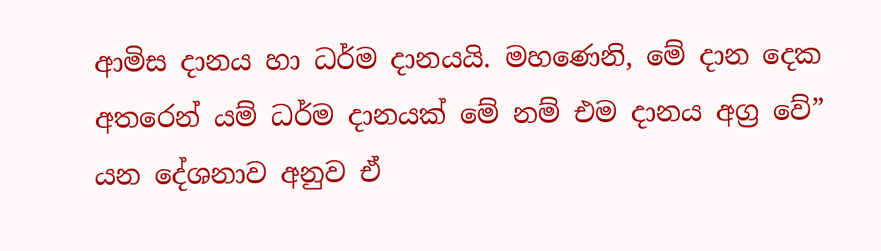ආමිස දානය හා ධර්ම දානයයි. මහණෙනි, මේ දාන දෙක අතරෙන් යම් ධර්ම දානයක් මේ නම් එම දානය අග්‍ර වේ” යන දේශනාව අනුව ඒ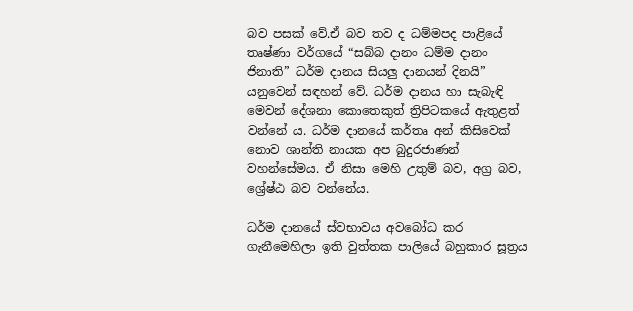බව පසක් වේ.ඒ බව තව ද ධම්මපද පාළියේ තෘෂ්ණා වර්ගයේ “සබ්බ දානං ධම්ම දානං ජිනාති” ධර්ම දානය සියලු දානයන් දිනයි” යනුවෙන් සඳහන් වේ. ධර්ම දානය හා සැබැඳි මෙවන් දේශනා කොතෙකුත් ත්‍රිපිටකයේ ඇතුළත් වන්නේ ය. ධර්ම දානයේ කර්තෘ අන් කිසිවෙක් නොව ශාන්ති නායක අප බුදුරජාණන් වහන්සේමය. ඒ නිසා මෙහි උතුම් බව, අග්‍ර බව, ශ්‍රේෂ්ඨ බව වන්නේය.

ධර්ම දානයේ ස්වභාවය අවබෝධ කර ගැනීමෙහිලා ඉති වුත්තක පාලියේ බහුකාර සූත්‍රය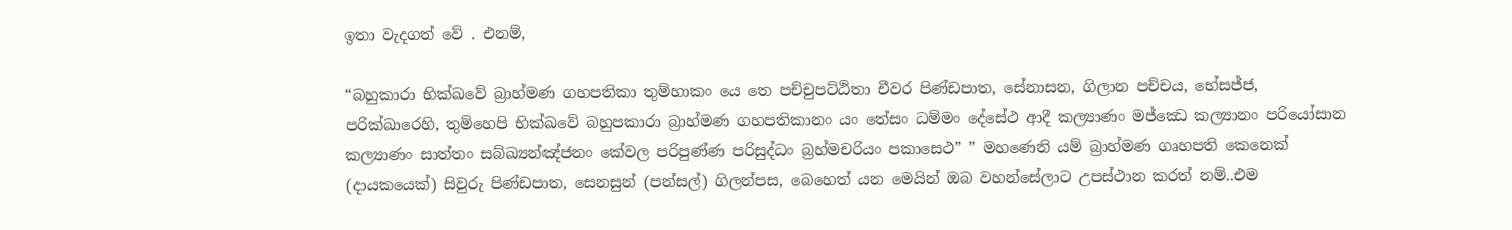ඉතා වැදගත් වේ . එනම්,

“බහුකාරා භික්ඛවේ බ්‍රාහ්මණ ගහපතිකා තුම්හාකං යෙ තෙ පච්චුපට්ඨිතා චීවර පිණ්ඩපාත, සේනාසන, ගිලාන පච්චය, භේසජ්ජ, පරික්ඛාරෙහි, තුම්හෙපි භික්‍ඛවේ බහුපකාරා බ්‍රාහ්මණ ගහපතිකානං යං තේසං ධම්මං දේසේථ ආදී කල්‍යාණං මජ්ඣෙ කල්‍යානං පරියෝසාන කල්‍යාණං සාත්තං සබ්ඛ්‍යන්ඤ්ජනං කේවල පරිපුණ්ණ පරිසුද්ධං බ්‍රහ්මචරියං පකාසෙථ” ” මහණෙනි යම් බ්‍රාහ්මණ ගෘහපති කෙනෙක් (දායකයෙක්) සිවුරු පිණ්ඩපාත, සෙනසුන් (පන්සල්) ගිලන්පස, බෙහෙත් යන මෙයින් ඔබ වහන්සේලාට උපස්ථාන කරත් නම්..එම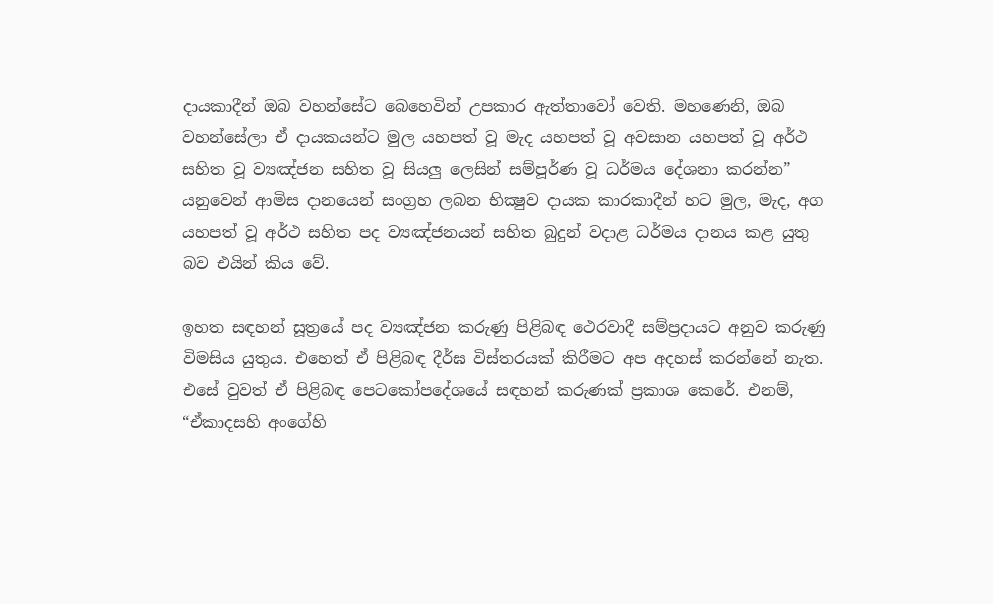දායකාදීන් ඔබ වහන්සේට බෙහෙවින් උපකාර ඇත්තාවෝ වෙති. මහණෙනි, ඔබ වහන්සේලා ඒ දායකයන්ට මුල යහපත් වූ මැද යහපත් වූ අවසාන යහපත් වූ අර්ථ සහිත වූ ව්‍යඤ්ජන සහිත වූ සියලු ලෙසින් සම්පූර්ණ වූ ධර්මය දේශනා කරන්න” යනුවෙන් ආමිස දානයෙන් සංග්‍රහ ලබන භික්‍ෂුව දායක කාරකාදීන් හට මුල, මැද, අග යහපත් වූ අර්ථ සහිත පද ව්‍යඤ්ජනයන් සහිත බුදුන් වදාළ ධර්මය දානය කළ යුතු බව එයින් කිය වේ.

ඉහත සඳහන් සූත්‍රයේ පද ව්‍යඤ්ජන කරුණු පිළිබඳ ථෙරවාදී සම්ප්‍රදායට අනුව කරුණු විමසිය යුතුය. එහෙත් ඒ පිළිබඳ දීර්ඝ විස්තරයක් කිරීමට අප අදහස් කරන්නේ නැත. එසේ වුවත් ඒ පිළිබඳ පෙටකෝපදේශයේ සඳහන් කරුණක් ප්‍රකාශ කෙරේ. එනම්, “ඒකාදසහි අංගේහි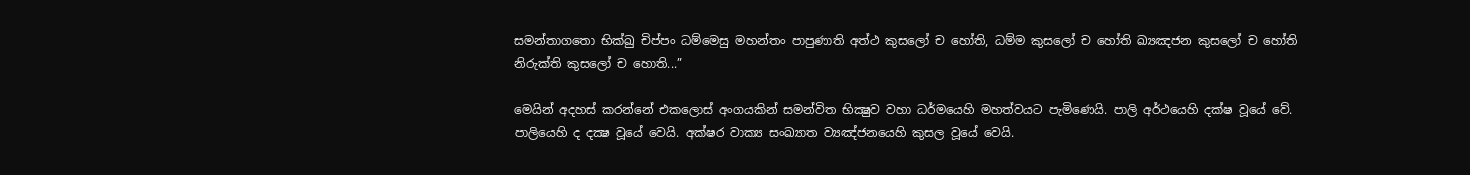සමන්තාගතො භික්‍ඛු චිප්පං ධම්මෙසු මහන්තං පාපුණාති අත්ථ කුසලෝ ච හෝති, ධම්ම කුසලෝ ච හෝති ඛ්‍යඤජන කුසලෝ ච හෝති නිරුක්ති කුසලෝ ච හොති...”

මෙයින් අදහස් කරන්නේ එකලොස් අංගයකින් සමන්විත භික්‍ෂුව වහා ධර්මයෙහි මහත්වයට පැමිණෙයි. පාලි අර්ථයෙහි දක්ෂ වූයේ වේ. පාලියෙහි ද දක්‍ෂ වූයේ වෙයි. අක්ෂර වාක්‍ය සංඛ්‍යාත ව්‍යඤ්ජනයෙහි කුසල වූයේ වෙයි.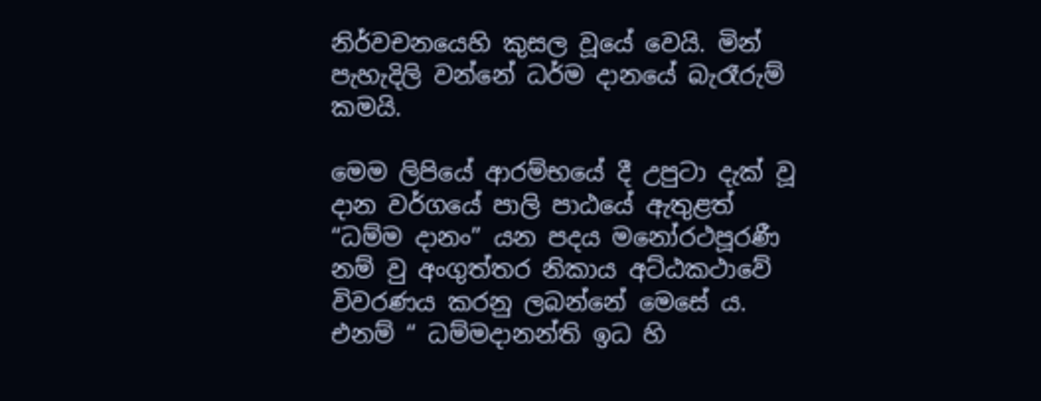නිර්වචනයෙහි කුසල වූයේ වෙයි. මින් පැහැදිලි වන්නේ ධර්ම දානයේ බැරෑරුම් කමයි.

මෙම ලිපියේ ආරම්භයේ දී උපුටා දැක් වූ දාන වර්ගයේ පාලි පාඨයේ ඇතුළත් “ධම්ම දානං” යන පදය මනෝරථපූරණී නම් වු අංගුත්තර නිකාය අට්ඨකථාවේ විවරණය කරනු ලබන්නේ මෙසේ ය. එනම් “ ධම්මදානන්ති ඉධ හි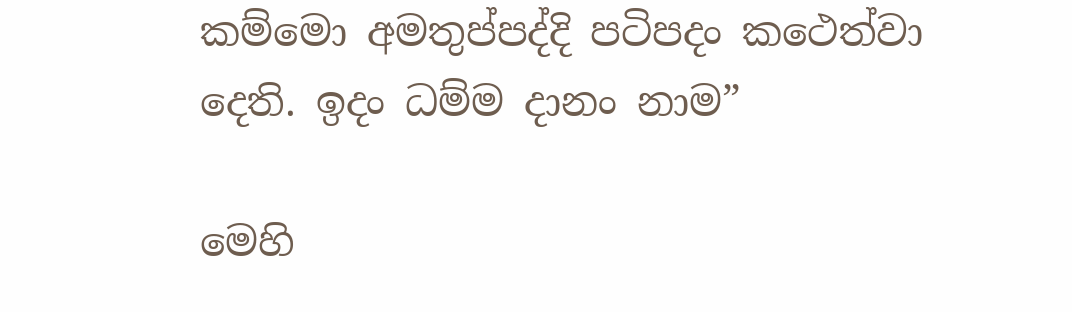කම්මො අමතුප්පද්දි පටිපදං කථෙත්වා දෙති. ඉදං ධම්ම දානං නාම”

මෙහි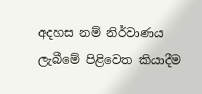අදහස නම් නිර්වාණය ලැබීමේ පිළිවෙත කියාදීම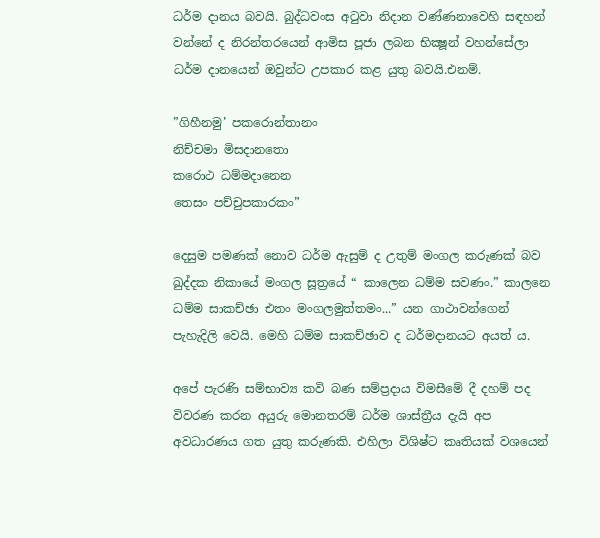ධර්ම දානය බවයි. බුද්ධවංස අටුවා නිදාන වණ්ණනාවෙහි සඳහන් වන්නේ ද නිරන්තරයෙන් ආමිස පූජා ලබන භික්‍ෂූන් වහන්සේලා ධර්ම දානයෙන් ඔවුන්ට උපකාර කළ යුතු බවයි.එනම්.

”ගිහීනමු’ පකරොන්තානං
නිච්චමා මිසදානතො
කරොථ ධම්මදානෙන
තෙසං පච්චුපකාරකං”

දෙසුම පමණක් නොව ධර්ම ඇසුම් ද උතුම් මංගල කරුණක් බව ඛුද්දක නිකායේ මංගල සූත්‍රයේ “ කාලෙන ධම්ම සවණං.” කාලනෙ ධම්ම සාකච්ඡා එතං මංගලමුත්තමං...” යන ගාථාවන්ගෙන් පැහැදිලි වෙයි. මෙහි ධම්ම සාකච්ඡාව ද ධර්මදානයට අයත් ය.

අපේ පැරණි සම්භාව්‍ය කවි බණ සම්ප්‍රදාය විමසීමේ දී දහම් පද විවරණ කරන අයුරු මොනතරම් ධර්ම ශාස්ත්‍රීය දැයි අප අවධාරණය ගත යුතු කරුණකි. එහිලා විශිෂ්ට කෘතියක් වශයෙන්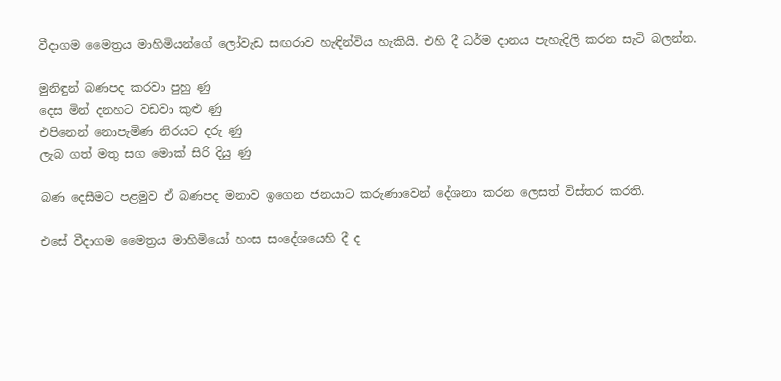වීදාගම මෛත්‍රය මාහිමියන්ගේ ලෝවැඩ සඟරාව හැඳින්විය හැකියි. එහි දී ධර්ම දානය පැහැදිලි කරන සැටි බලන්න.

මුනිඳුන් බණපද කරවා පුහු ණු
දෙස මින් දනහට වඩවා කුළු ණු
එපිනෙන් නොපැමිණ නිරයට දරු ණු
ලැබ ගත් මතු සග මොක් සිරි දියු ණු

බණ දෙසීමට පළමුව ඒ බණපද මනාව ඉගෙන ජනයාට කරුණාවෙන් දේශනා කරන ලෙසත් විස්තර කරති.

එසේ වීදාගම මෛත්‍රය මාහිමියෝ හංස සංදේශයෙහි දී ද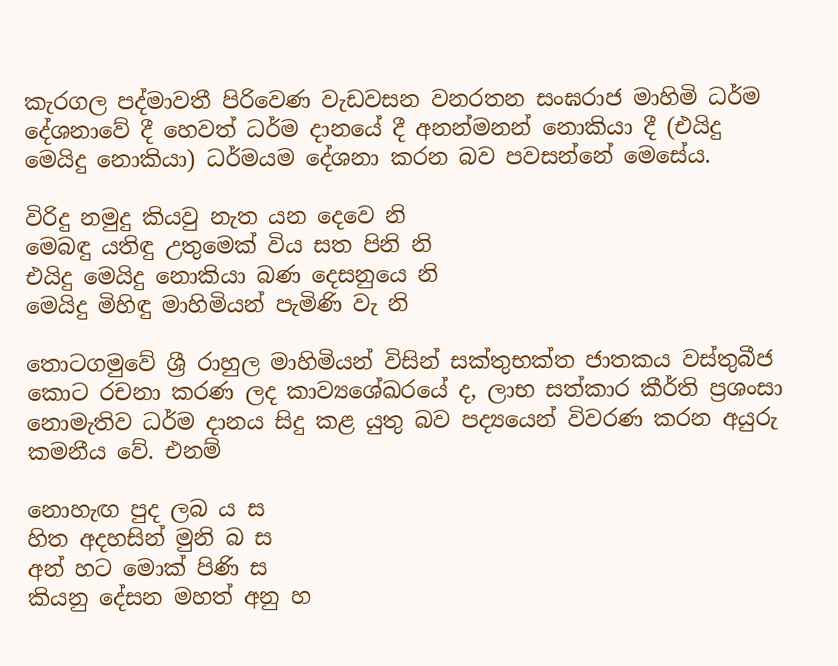කැරගල පද්මාවතී පිරිවෙණ වැඩවසන වනරතන සංඝරාජ මාහිමි ධර්ම දේශනාවේ දී හෙවත් ධර්ම දානයේ දී අනන්මනන් නොකියා දී (එයිදු මෙයිදු නොකියා) ධර්මයම දේශනා කරන බව පවසන්නේ මෙසේය.

විරිදු නමුදු කියවු නැත යන දෙවෙ නි
මෙබඳු යතිඳු උතුමෙක් විය සත පිනි නි
එයිදු මෙයිදු නොකියා බණ දෙසනුයෙ නි
මෙයිදු මිහිඳු මාහිමියන් පැමිණි වැ නි

තොටගමුවේ ශ්‍රී රාහුල මාහිමියන් විසින් සක්තුභක්ත ජාතකය වස්තුබීජ කොට රචනා කරණ ලද කාව්‍යශේඛරයේ ද, ලාභ සත්කාර කීර්ති ප්‍රශංසා නොමැතිව ධර්ම දානය සිදු කළ යුතු බව පද්‍යයෙන් විවරණ කරන අයුරු කමනීය වේ. එනම්

නොහැඟ පුද ලබ ය ස
හිත අදහසින් මුනි බ ස
අන් හට මොක් පිණි ස
කියනු දේසන මහත් අනු හ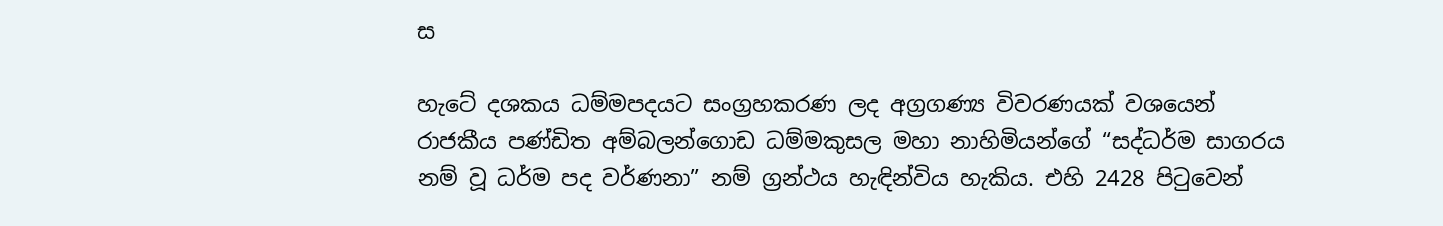ස

හැටේ දශකය ධම්මපදයට සංග්‍රහකරණ ලද අග්‍රගණ්‍ය විවරණයක් වශයෙන් රාජකීය පණ්ඩිත අම්බලන්ගොඩ ධම්මකුසල මහා නාහිමියන්ගේ “සද්ධර්ම සාගරය නම් වූ ධර්ම පද වර්ණනා” නම් ග්‍රන්ථය හැඳින්විය හැකිය. එහි 2428 පිටුවෙන්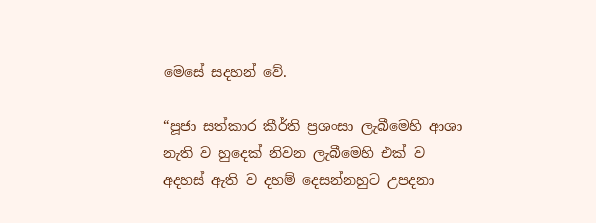මෙසේ සදහන් වේ.

“පූජා සත්කාර කීර්ති ප්‍රශංසා ලැබීමෙහි ආශා නැති ව හුදෙක් නිවන ලැබීමෙහි එක් ව අදහස් ඇති ව දහම් දෙසන්නහුට උපදනා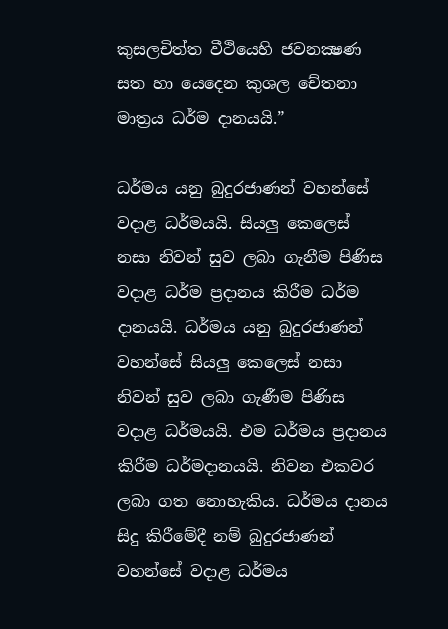කුසලචිත්ත වීථියෙහි ජවනක්‍ෂණ සත හා යෙදෙන කුශල චේතනා මාත්‍රය ධර්ම දානයයි.”

ධර්මය යනු බුදුරජාණන් වහන්සේ වදාළ ධර්මයයි. සියලු කෙලෙස් නසා නිවන් සුව ලබා ගැනීම පිණිස වදාළ ධර්ම ප්‍රදානය කිරීම ධර්ම දානයයි. ධර්මය යනු බුදුරජාණන් වහන්සේ සියලු කෙලෙස් නසා නිවන් සුව ලබා ගැණීම පිණිස වදාළ ධර්මයයි. එම ධර්මය ප්‍රදානය කිරීම ධර්මදානයයි. නිවන එකවර ලබා ගත නොහැකිය. ධර්මය දානය සිදු කිරීමේදී නම් බුදුරජාණන් වහන්සේ වදාළ ධර්මය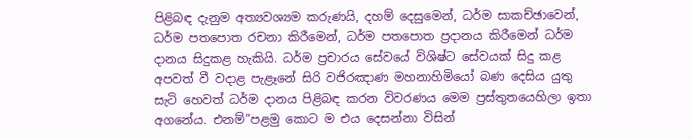පිළිබඳ දැනුම අත්‍යවශ්‍යම කරුණයි, දහම් දෙසුමෙන්, ධර්ම සාකච්ඡාවෙන්, ධර්ම පතපොත රචනා කිරීමෙන්, ධර්ම පතපොත ප්‍රදානය කිරීමෙන් ධර්ම දානය සිදුකළ හැකියි. ධර්ම ප්‍රචාරය සේවයේ විශිෂ්ට සේවයක් සිදු කළ අපවත් වී වදාළ පැළෑනේ සිරි වජිරඤාණ මහනාහිමියෝ බණ දෙසිය යුතු සැටි හෙවත් ධර්ම දානය පිළිබඳ කරන විවරණය මෙම ප්‍රස්තුතයෙහිලා ඉතා අගනේය. එනම්”පළමු කොට ම එය දෙසන්නා විසින්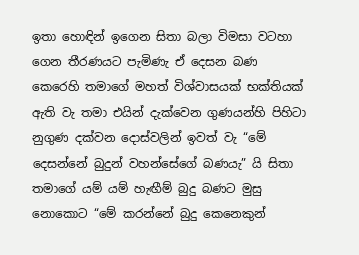ඉතා හොඳින් ඉගෙන සිතා බලා විමසා වටහා ගෙන තීරණයට පැමිණැ ඒ දෙසන බණ කෙරෙහි තමාගේ මහත් විශ්වාසයක් භක්තියක් ඇති වැ තමා එයින් දැක්වෙන ගුණයන්හි පිහිටා නුගුණ දක්වන දොස්වලින් ඉවත් වැ “මේ දෙසන්නේ බුදුන් වහන්සේගේ බණයැ” යි සිතා තමාගේ යම් යම් හැඟීම් බුදු බණට මුසු නොකොට “මේ කරන්නේ බුදු කෙනෙකුන්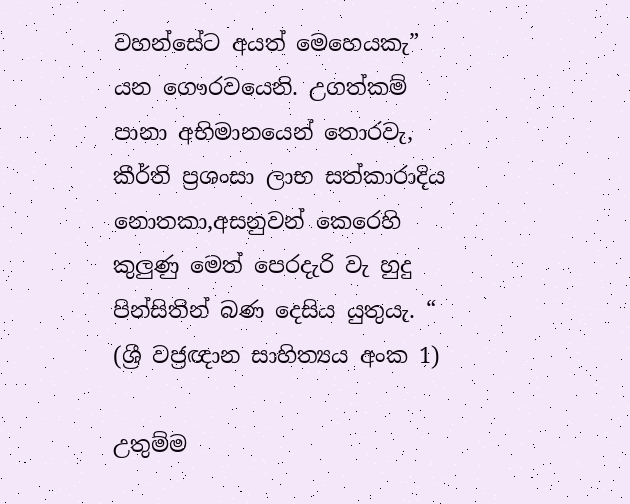වහන්සේට අයත් මෙහෙයකැ” යන ගෞරවයෙනි. උගත්කම් පානා අභිමානයෙන් තොරවැ, කීර්ති ප්‍රශංසා ලාභ සත්කාරාදිය නොතකා,අසනුවන් කෙරෙහි කුලුණු මෙත් පෙරදැරි වැ හුදු පින්සිතින් බණ දෙසිය යුතුයැ. “ (ශ්‍රී වජ්‍රඥාන සාහිත්‍යය අංක 1)

උතුම්ම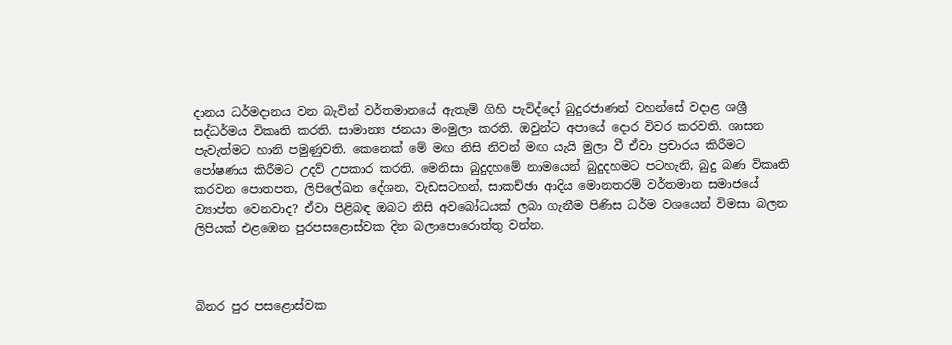දානය ධර්මදානය වන බැවින් වර්තමානයේ ඇතැම් ගිහි පැවිද්දෝ බුදුරජාණන් වහන්සේ වදාළ ශශ්‍රී සද්ධර්මය විකෘති කරති. සාමාන්‍ය ජනයා මංමුලා කරති. ඔවුන්ට අපායේ දොර විවර කරවති. ශාසන පැවැත්මට හානි පමුණුවති. කෙනෙක් මේ මඟ නිසි නිවන් මඟ යැයි මුලා වී ඒවා ප්‍රචාරය කිරීමට පෝෂණය කිරීමට උදව් උපකාර කරති. මෙනිසා බුදුදහමේ නාමයෙන් බුදුදහමට පටහැනි, බුදු බණ විකෘති කරවන පොතපත, ලිපිලේඛන දේශන, වැඩසටහන්, සාකච්ඡා ආදිය මොනතරම් වර්තමාන සමාජයේ ව්‍යාප්ත වෙනවාද? ඒවා පිළිබඳ ඔබට නිසි අවබෝධයක් ලබා ගැනීම පිණිස ධර්ම වශයෙන් විමසා බලන ලිපියක් එළඹෙන පුරපසළොස්වක දින බලාපොරොත්තු වන්න.



බිනර පුර පසළොස්වක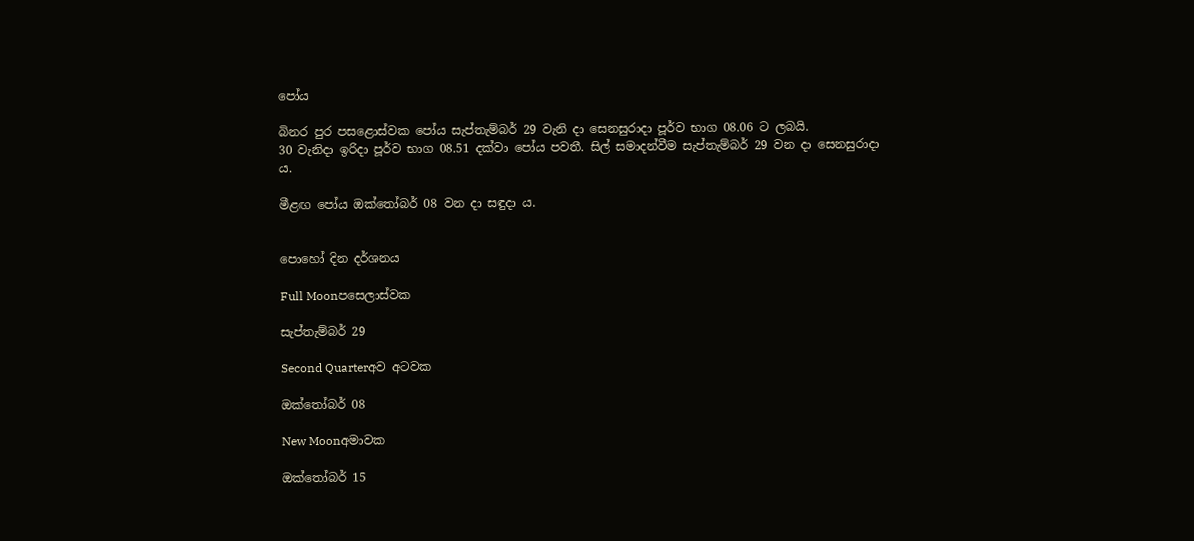පෝය

බිනර පුර පසළොස්වක පෝය සැප්තැම්බර් 29 වැනි දා සෙනසුරාදා පූර්ව භාග 08.06 ට ලබයි.
30 වැනිදා ඉරිදා පූර්ව භාග 08.51 දක්වා පෝය පවතී. සිල් සමාදන්වීම සැප්තැම්බර් 29 වන දා සෙනසුරාදා ය.

මීළඟ පෝය ඔක්තෝබර් 08 වන දා සඳුදා ය.


පොහෝ දින දර්ශනය

Full Moonපසෙලාස්වක

සැප්තැම්බර් 29

Second Quarterඅව අටවක

ඔක්තෝබර් 08

New Moonඅමාවක

ඔක්තෝබර් 15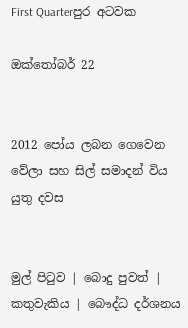First Quarterපුර අටවක

ඔක්තෝබර් 22


2012 පෝය ලබන ගෙවෙන වේලා සහ සිල් සමාදන් විය යුතු දවස


මුල් පිටුව | බොදු පුවත් | කතුවැකිය | බෞද්ධ දර්ශනය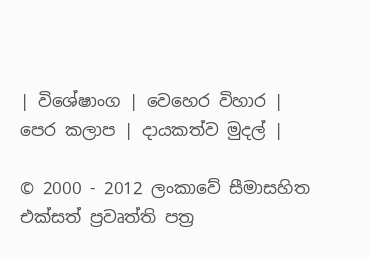| විශේෂාංග | වෙහෙර විහාර | පෙර කලාප | දායකත්ව මුදල් |

© 2000 - 2012 ලංකාවේ සීමාසහිත එක්සත් ප්‍රවෘත්ති පත්‍ර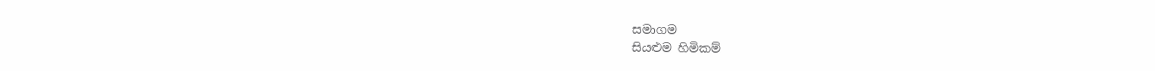සමාගම
සියළුම හිමිකම්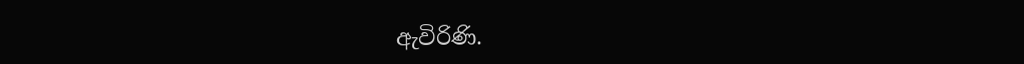ඇවිරිණි.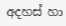අදහස් හා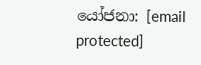යෝජනා: [email protected]